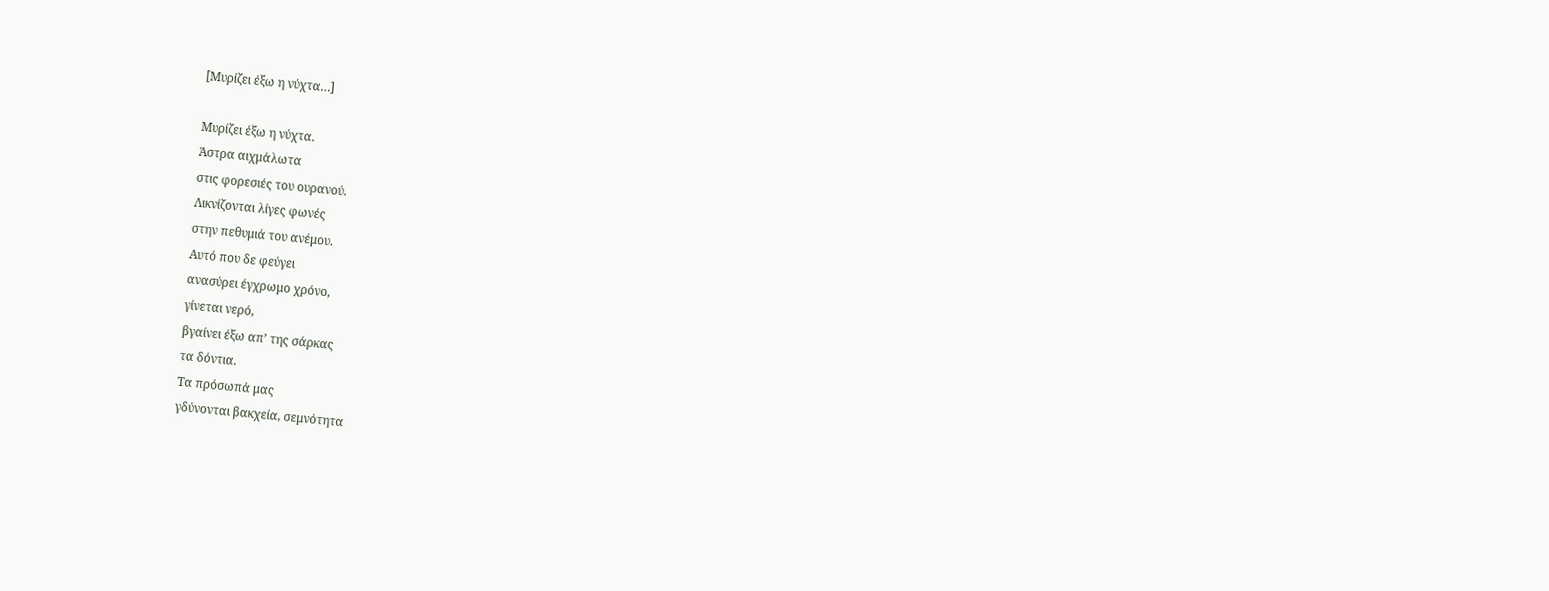[Μυρίζει έξω η νύχτα…]

Μυρίζει έξω η νύχτα.
Άστρα αιχμάλωτα
στις φορεσιές του ουρανού.
Λικνίζονται λίγες φωνές
στην πεθυμιά του ανέμου.
Αυτό που δε φεύγει
ανασύρει έγχρωμο χρόνο,
γίνεται νερό,
βγαίνει έξω απ’ της σάρκας
τα δόντια.
Τα πρόσωπά μας
γδύνονται βακχεία, σεμνότητα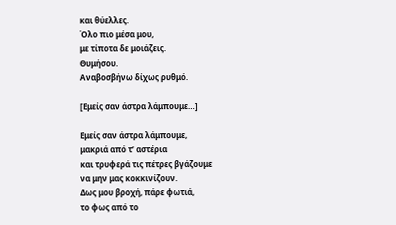και θύελλες.
Όλο πιο μέσα μου,
με τίποτα δε μοιάζεις.
Θυμήσου.
Αναβοσβήνω δίχως ρυθμό.

[Εμείς σαν άστρα λάμπουμε…]

Εμείς σαν άστρα λάμπουμε,
μακριά από τ’ αστέρια
και τρυφερά τις πέτρες βγάζουμε
να μην μας κοκκινίζουν.
Δως μου βροχή, πάρε φωτιά,
το φως από το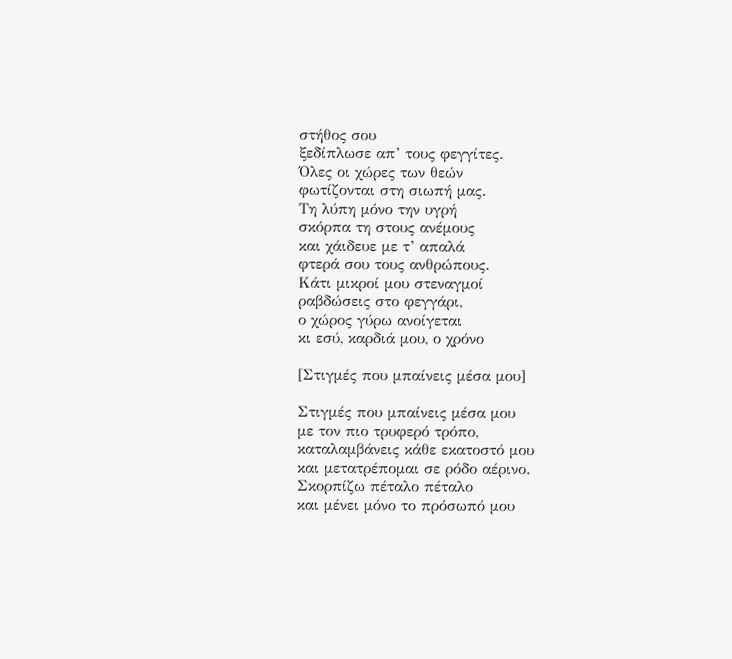στήθος σου
ξεδίπλωσε απ’ τους φεγγίτες.
Όλες οι χώρες των θεών
φωτίζονται στη σιωπή μας.
Τη λύπη μόνο την υγρή
σκόρπα τη στους ανέμους
και χάιδευε με τ’ απαλά
φτερά σου τους ανθρώπους.
Κάτι μικροί μου στεναγμοί
ραβδώσεις στο φεγγάρι,
ο χώρος γύρω ανοίγεται
κι εσύ, καρδιά μου, ο χρόνο

[Στιγμές που μπαίνεις μέσα μου]

Στιγμές που μπαίνεις μέσα μου
με τον πιο τρυφερό τρόπο,
καταλαμβάνεις κάθε εκατοστό μου
και μετατρέπομαι σε ρόδο αέρινο.
Σκορπίζω πέταλο πέταλο
και μένει μόνο το πρόσωπό μου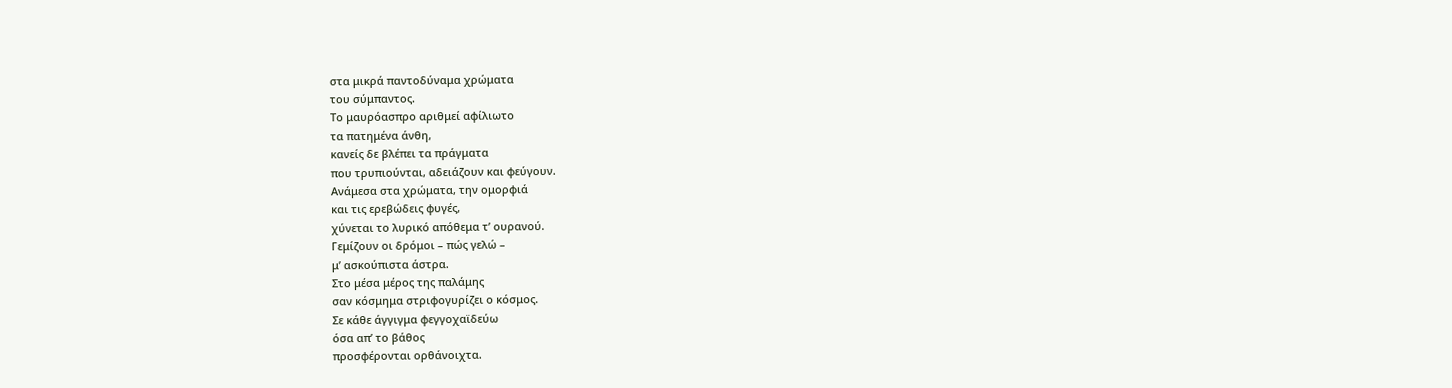στα μικρά παντοδύναμα χρώματα
του σύμπαντος.
Το μαυρόασπρο αριθμεί αφίλιωτο
τα πατημένα άνθη,
κανείς δε βλέπει τα πράγματα
που τρυπιούνται, αδειάζουν και φεύγουν.
Ανάμεσα στα χρώματα, την ομορφιά
και τις ερεβώδεις φυγές,
χύνεται το λυρικό απόθεμα τ’ ουρανού.
Γεμίζουν οι δρόμοι – πώς γελώ –
μ’ ασκούπιστα άστρα.
Στο μέσα μέρος της παλάμης
σαν κόσμημα στριφογυρίζει ο κόσμος.
Σε κάθε άγγιγμα φεγγοχαϊδεύω
όσα απ’ το βάθος
προσφέρονται ορθάνοιχτα.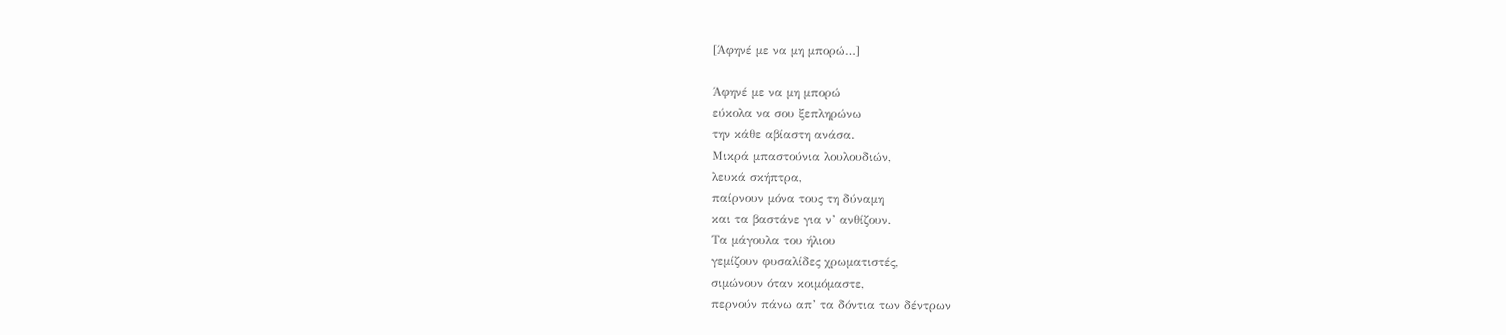[Άφηνέ με να μη μπορώ…]

Άφηνέ με να μη μπορώ
εύκολα να σου ξεπληρώνω
την κάθε αβίαστη ανάσα.
Μικρά μπαστούνια λουλουδιών,
λευκά σκήπτρα,
παίρνουν μόνα τους τη δύναμη
και τα βαστάνε για ν’ ανθίζουν.
Τα μάγουλα του ήλιου
γεμίζουν φυσαλίδες χρωματιστές,
σιμώνουν όταν κοιμόμαστε,
περνούν πάνω απ’ τα δόντια των δέντρων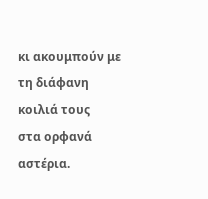κι ακουμπούν με τη διάφανη κοιλιά τους
στα ορφανά αστέρια.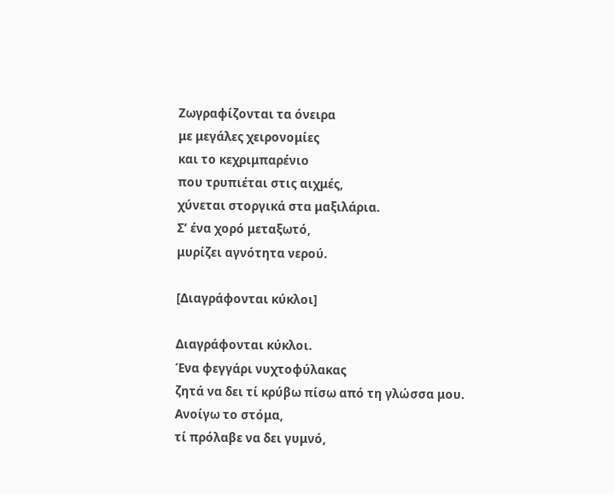Ζωγραφίζονται τα όνειρα
με μεγάλες χειρονομίες
και το κεχριμπαρένιο
που τρυπιέται στις αιχμές,
χύνεται στοργικά στα μαξιλάρια.
Σ’ ένα χορό μεταξωτό,
μυρίζει αγνότητα νερού.

[Διαγράφονται κύκλοι]

Διαγράφονται κύκλοι.
Ένα φεγγάρι νυχτοφύλακας
ζητά να δει τί κρύβω πίσω από τη γλώσσα μου.
Ανοίγω το στόμα,
τί πρόλαβε να δει γυμνό,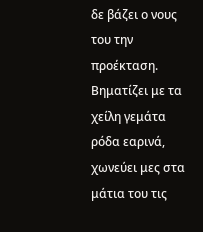δε βάζει ο νους του την προέκταση.
Βηματίζει με τα χείλη γεμάτα ρόδα εαρινά,
χωνεύει μες στα μάτια του τις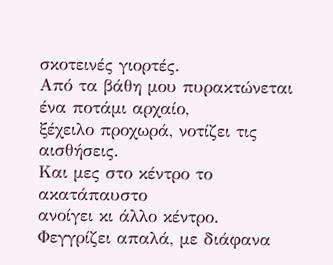σκοτεινές γιορτές.
Από τα βάθη μου πυρακτώνεται
ένα ποτάμι αρχαίο,
ξέχειλο προχωρά, νοτίζει τις αισθήσεις.
Και μες στο κέντρο το ακατάπαυστο
ανοίγει κι άλλο κέντρο.
Φεγγρίζει απαλά, με διάφανα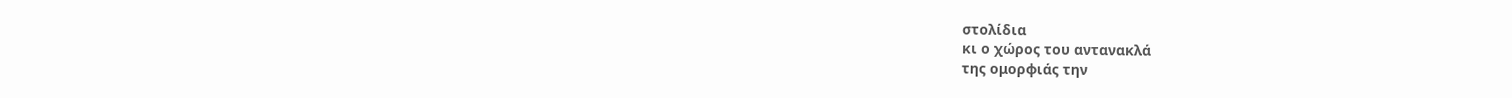στολίδια
κι ο χώρος του αντανακλά
της ομορφιάς την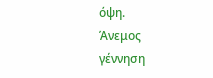όψη.
Άνεμος
γέννηση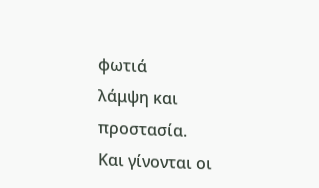φωτιά
λάμψη και προστασία.
Και γίνονται οι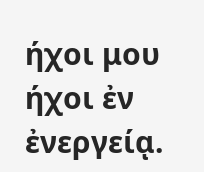ήχοι μου
ήχοι ἐν ἐνεργείᾳ.